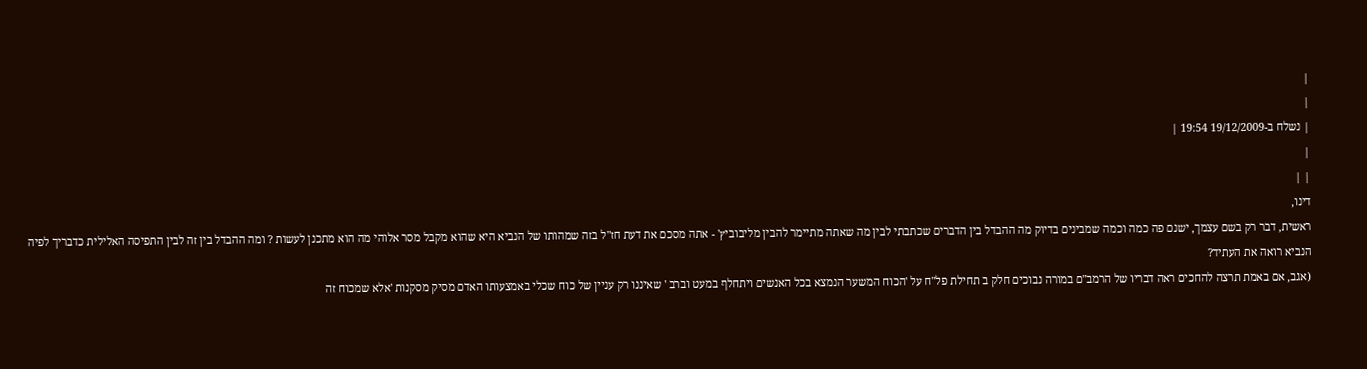|
|
| נשלח ב-19/12/2009 19:54 |
|
| |
דינו,
ראשית, דבר רק בשם עצמך, ישנם פה כמה וכמה שמבינים בדיוק מה ההבדל בין הדברים שכתבתי לבין מה שאתה מתיימר להבין מליבוביץ' - אתה מסכם את דעת חז"ל בזה שמהותו של הנביא היא שהוא מקבל מסר אלוהי מה הוא מתכנן לעשות ? ומה ההבדל בין זה לבין התפיסה האלילית כדבריך לפיה הנביא רואה את העתיד?
(אגב, אם באמת תרצה להחכים ראה דבריו של הרמב"ם במורה נבוכים חלק ב תחילת פל"ח על 'הכוח המשער הנמצא בכל האנשים ויתחלף במעט וברב ' שאיננו רק עניין של כוח שכלי באמצעותו האדם מסיק מסקנות 'אלא שמכוח זה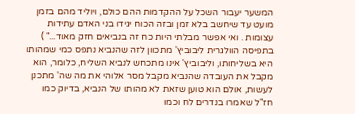המשער יעבור השכל על ההקדמות ההם כולם, ויוליד מהם בזמן מועט עד שיחשב בלא זמן ובזה הכוח יגידו בני האדם עתידות עצומות . ואי אפשר מבלתי היות כח זה בנביאים חזק מאוד..." )
בתפיסה הוולגרית ליבוביץ' מתכוון לזה שהנביא נתפס כמי שמהותו היא בשליחותו, וליבוביץ' אינו מתכחש לנביא השליח, כלומר, הוא מקבל את העובדה שהנביא מקבל מסר אלוהי את מה שה' מתכנן לעשות, אולם הוא טוען שזאת לא מהותו של הנביא, בדיוק כמו חז"ל שאמרו בנדרים לח וכמו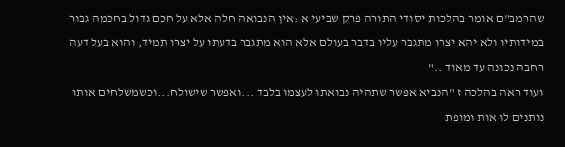שהרמב"ם אומר בהלכות יסודי התורה פרק שביעי א :אין הנבואה חלה אלא על חכם גדול בחכמה גבור במידותיו ולא יהא יצרו מתגבר עליו בדבר בעולם אלא הוא מתגבר בדעתו על יצרו תמיד, והוא בעל דעה רחבה נכונה עד מאוד .."
ועוד ראה בהלכה ז "הנביא אפשר שתהיה נבואתו לעצמו בלבד ...ואפשר שישולח...וכשמשלחים אותו נותנים לו אות ומופת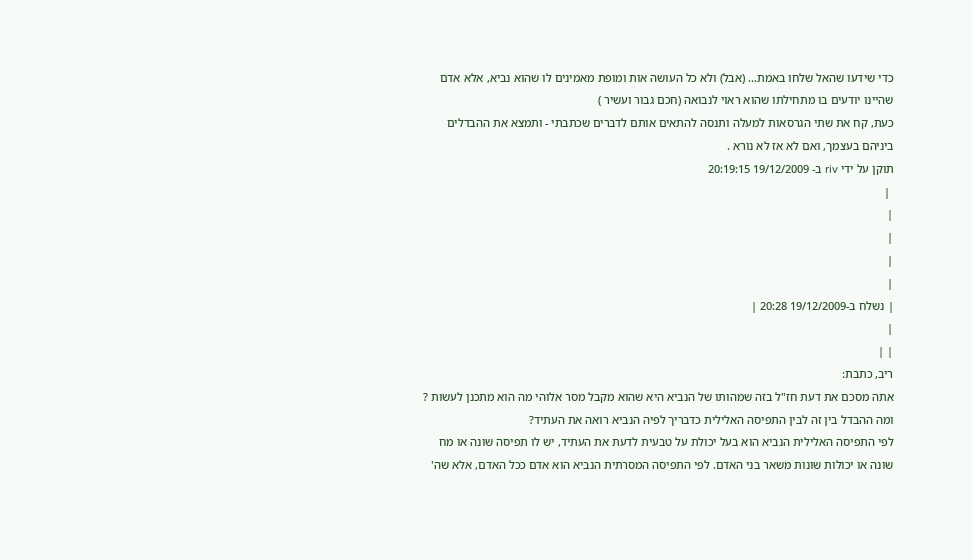כדי שידעו שהאל שלחו באמת... (אבל) ולא כל העושה אות ומופת מאמינים לו שהוא נביא, אלא אדם שהיינו יודעים בו מתחילתו שהוא ראוי לנבואה (חכם גבור ועשיר )
כעת, קח את שתי הגרסאות למעלה ותנסה להתאים אותם לדברים שכתבתי - ותמצא את ההבדלים ביניהם בעצמך, ואם לא אז לא נורא .
תוקן על ידי riv ב- 19/12/2009 20:19:15
 |
|
|
|
|
| נשלח ב-19/12/2009 20:28 |
|
| |
ריב, כתבת:
אתה מסכם את דעת חז"ל בזה שמהותו של הנביא היא שהוא מקבל מסר אלוהי מה הוא מתכנן לעשות ? ומה ההבדל בין זה לבין התפיסה האלילית כדבריך לפיה הנביא רואה את העתיד?
לפי התפיסה האלילית הנביא הוא בעל יכולת על טבעית לדעת את העתיד, יש לו תפיסה שונה או מח שונה או יכולות שונות משאר בני האדם. לפי התפיסה המסרתית הנביא הוא אדם ככל האדם, אלא שה'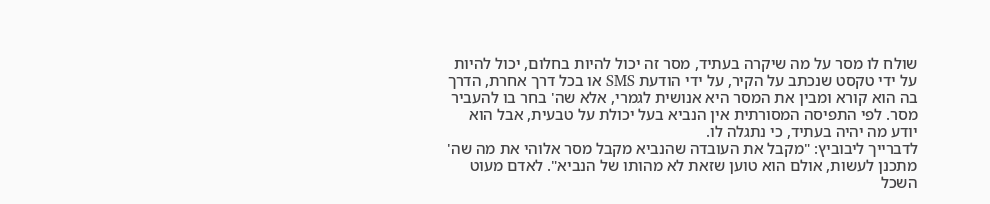שולח לו מסר על מה שיקרה בעתיד, מסר זה יכול להיות בחלום, יכול להיות על ידי טקסט שנכתב על הקיר, על ידי הודעת SMS או בכל דרך אחרת, הדרך בה הוא קורא ומבין את המסר היא אנושית לגמרי, אלא שה' בחר בו להעביר מסר. לפי התפיסה המסורתית אין הנביא בעל יכולת על טבעית, אבל הוא יודע מה יהיה בעתיד, כי נתגלה לו.
לדברייך ליבוביץ: "מקבל את העובדה שהנביא מקבל מסר אלוהי את מה שה' מתכנן לעשות, אולם הוא טוען שזאת לא מהותו של הנביא". לאדם מעוט השכל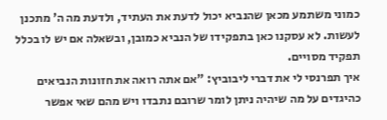כמוני משתמע מכאן שהנביא יכול לדעת את העתיד, ולדעת מה ה' מתכנן לעשות. לא עסקנו כאן בתפקידו של הנביא כמובן, ובשאלה אם יש לו בכלל תפקיד מסויים.
איך תפרנסי לי את דברי ליבוביץ: "אם אתה רואה את חזונות הנביאים כהיגדים על מה שיהיה ניתן לומר שרובם נתבדו ויש מהם שאי אפשר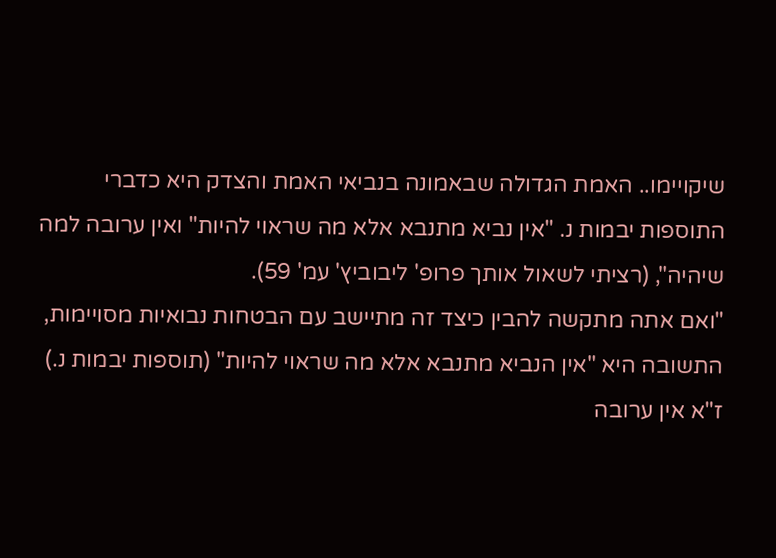שיקויימו.. האמת הגדולה שבאמונה בנביאי האמת והצדק היא כדברי התוספות יבמות נ. "אין נביא מתנבא אלא מה שראוי להיות" ואין ערובה למה שיהיה", (רציתי לשאול אותך פרופ' ליבוביץ' עמ' 59).
"ואם אתה מתקשה להבין כיצד זה מתיישב עם הבטחות נבואיות מסויימות, התשובה היא "אין הנביא מתנבא אלא מה שראוי להיות" (תוספות יבמות נ.) ז"א אין ערובה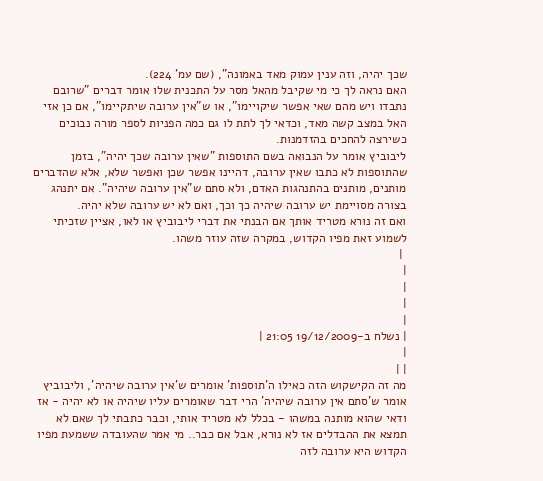שכך יהיה, וזה ענין עמוק מאד באמונה", (שם עמ' 224).
האם נראה לך כי מי שקיבל מהאל מסר על התכנית שלו אומר דברים "שרובם נתבדו ויש מהם שאי אפשר שיקויימו", או ש"אין ערובה שיתקיימו", אם כן אזי האל במצב קשה מאד, וכדאי לך לתת לו גם כמה הפניות לספר מורה נבוכים כשירצה להחכים בהזדמנות.
ליבוביץ אומר על הנבואה בשם התוספות "שאין ערובה שכך יהיה", בזמן שהתוספות לא כתבו שאין ערובה, דהיינו אפשר שכן ואפשר שלא, אלא שהדברים מותנים, מותנים בהתנהגות האדם, ולא סתם ש"אין ערובה שיהיה". אם יתנהג בצורה מסויימת יש ערובה שיהיה כך וכך, ואם לא יש ערובה שלא יהיה.
ואם זה נורא מטריד אותך אם הבנתי את דברי ליבוביץ או לאו, אציין שזכיתי לשמוע זאת מפיו הקדוש, במקרה שזה עוזר משהו.
 |
|
|
|
|
| נשלח ב-19/12/2009 21:05 |
|
| |
מה זה הקישקוש הזה כאילו ה'תוספות' אומרים ש'אין ערובה שיהיה', וליבוביץ אומר ש'סתם אין ערובה שיהיה' הרי דבר שאומרים עליו שיהיה או לא יהיה - אז ודאי שהוא מותנה במשהו - בכלל לא מטריד אותי, וכבר כתבתי לך שאם לא תמצא את ההבדלים אז לא נורא, אבל אם כבר.. מי אמר שהעובדה ששמעת מפיו הקדוש היא ערובה לזה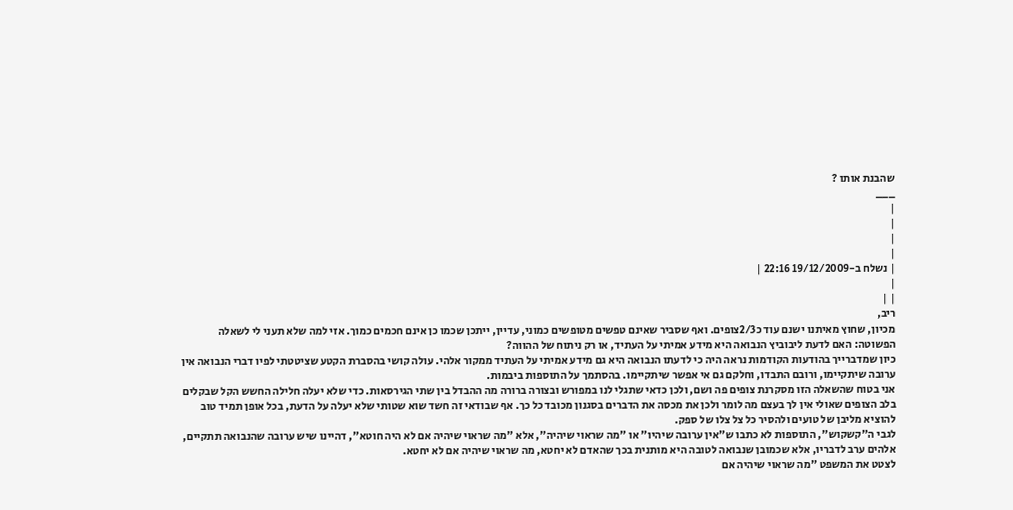שהבנת אותו ?
___
|
|
|
|
| נשלח ב-19/12/2009 22:16 |
|
| |
ריב,
מכיון, שחוץ מאיתנו ישנם עוד כ2/3צופים. ואף שסביר שאינם טפשים מטופשים כמוני, עדיין, ייתכן שכמו כן אינם חכמים כמוך. אזי למה שלא תעני לי לשאלה הפשוטה: האם לדעת ליבוביץ הנבואה היא מידע אמיתי על העתיד, או רק ניתוח של ההווה?
כיון שמדברייך בהודעות הקודמות נראה היה כי לדעתו הנבואה היא גם מידע אמיתי על העתיד ממקור אלהי. עולה קושי בהסברת הקטע שציטטתי לפיו דברי הנבואה אין ערובה שיתקיימו, ורובם התבדו, וחלקם גם אי אפשר שיתקיימו. בהסתמך על התוספות ביבמות.
אני בטוח שהשאלה הזו מסקרנת צופים פה ושם, ולכן כדאי שתגלי לנו במפורש ובצורה ברורה מה ההבדל בין שתי הגירסאות. כדי שלא יעלה חלילה החשש הקל שבקלים בלב הצופים שאולי אין לך בעצם מה לומר ולכן את מכסה את הדברים בסגנון מכובד כל כך. אף שבודאי זה חשד שוא שטותי שלא יעלה על הדעת, בכל אופן תמיד טוב להוציא מליבן של טועים ולהסיר כל צל צלו של ספק.
לגבי ה"קשקוש", התוספות לא כתבו ש"אין ערובה שיהיו" או "מה שראוי שיהיה", אלא "מה שראוי שיהיה אם לא היה חוטא", דהיינו שיש ערובה שהנבואה תתקיים, אלהים ערב לדבריו, אלא שכמובן שנבואה לטובה היא מותנית בכך שהאדם לא יחטא, מה שראוי שיהיה אם לא יחטא.
לצטט את המשפט "מה שראוי שיהיה אם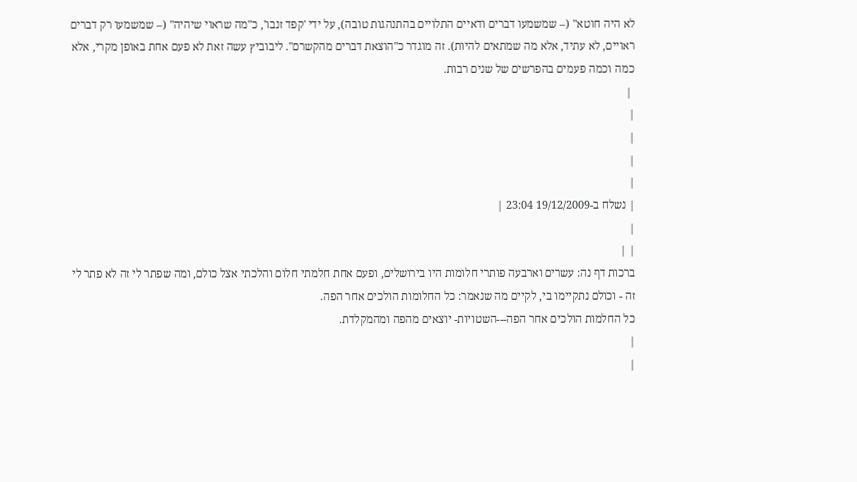לא היה חוטא" (– שמשמעו דברים ודאיים התלויים בהתנהגות טובה), על ידי 'קפד זנבו', כ"מה שראוי שיהיה" (– שמשמעו רק דברים ראויים, לא עתיד, אלא מה שמתאים להיות). זה מוגדר כ"הוצאת דברים מהקשרם". ליבוביץ עשה זאת לא פעם אחת באופן מקרי, אלא כמה וכמה פעמים בהפרשים של שנים רבות.
 |
|
|
|
|
| נשלח ב-19/12/2009 23:04 |
|
| |
ברכות דף נה: עשרים וארבעה פותרי חלומות היו בירושלים, ופעם אחת חלמתי חלום והלכתי אצל כולם, ומה שפתר לי זה לא פתר לי זה - וכולם נתקיימו בי, לקיים מה שנאמר: כל החלומות הולכים אחר הפה.
כל החלמות הולכים אחר הפה---השטויות- יוצאים מהפה ומהמקלדת.
|
|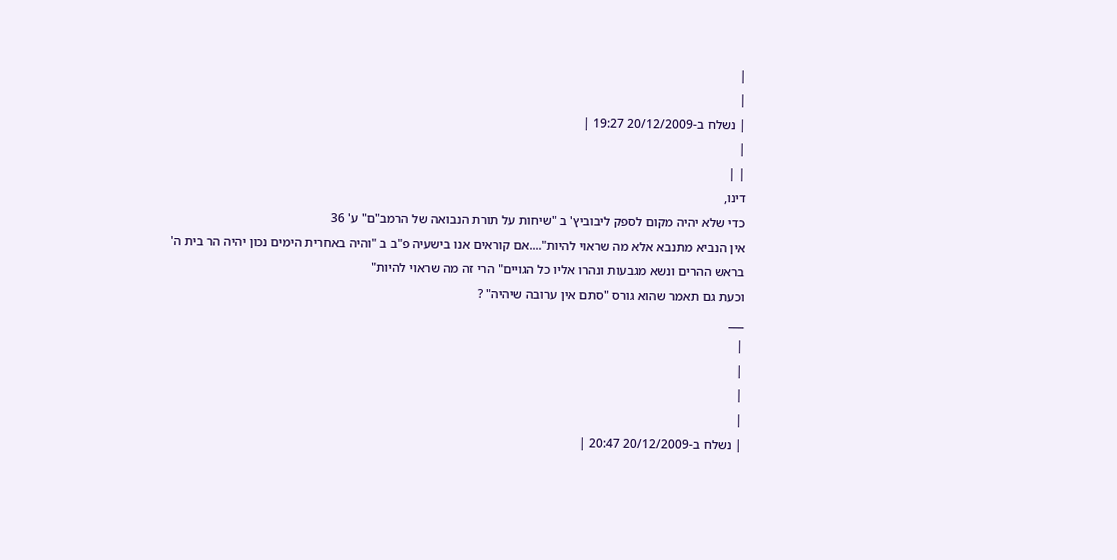|
|
| נשלח ב-20/12/2009 19:27 |
|
| |
דינו,
כדי שלא יהיה מקום לספק ליבוביץ' ב "שיחות על תורת הנבואה של הרמב"ם" ע' 36
אין הנביא מתנבא אלא מה שראוי להיות"....אם קוראים אנו בישעיה פ"ב ב "והיה באחרית הימים נכון יהיה הר בית ה' בראש ההרים ונשא מגבעות ונהרו אליו כל הגויים" הרי זה מה שראוי להיות"
וכעת גם תאמר שהוא גורס "סתם אין ערובה שיהיה" ?
___
|
|
|
|
| נשלח ב-20/12/2009 20:47 |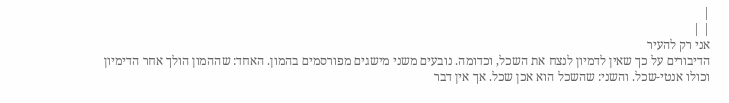|
| |
אני רק להעיר
הדיבורים על כך שאין לדמיון לנצח את השכל, וכדומה. נובעים משני מישגים מפורסמים בהמון. האחד: שההמון הולך אחר הדימיון וכולו אנטי-שכל. והשני: שהשכל הוא אכן שכל. אך אין דבר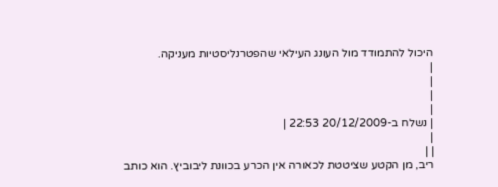היכול להתמודד מול העונג העילאי שהפטרנליסטיות מעניקה.
|
|
|
|
| נשלח ב-20/12/2009 22:53 |
|
| |
ריב, מן הקטע שציטטת לכאורה אין הכרע בכוונת ליבוביץ. הוא כותב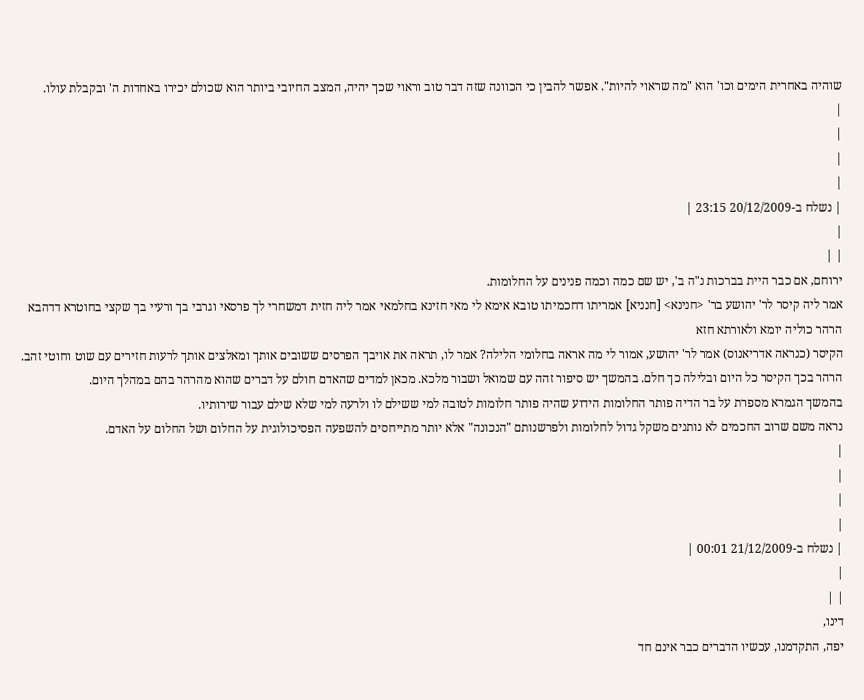שוהיה באחרית הימים וכו' הוא "מה שראוי להיות". אפשר להבין כי הכוונה שזה דבר טוב וראוי שכך יהיה, המצב החיובי ביותר הוא שכולם יכירו באחדות ה' ובקבלת עולו.
|
|
|
|
| נשלח ב-20/12/2009 23:15 |
|
| |
ירוחם, אם כבר היית בברכות נ"ה ב', יש שם כמה וכמה פנינים על החלומות.
אמר ליה קיסר לר' יהושע בר' <חנינא> [חנניא] אמריתו דחכמיתו טובא אימא לי מאי חזינא בחלמאי אמר ליה חזית דמשחרי לך פרסאי וגרבי בך ורעיי בך שקצי בחוטרא דדהבא הרהר כוליה יומא ולאורתא חזא
הקיסר (כנראה אדריאנוס) אמר לר' יהושע, אמור לי מה אראה בחלומי הלילה? אמר לו, תראה את אויבך הפרסים ששובים אותך ומאלצים אותך לרעות חזירים עם שוט וחוטי זהב. הרהר בכך הקיסר כל היום ובלילה כך חלם. בהמשך יש סיפור זהה עם שמואל ושבור מלכא. מכאן למדים שהאדם חולם על דברים שהוא מהרהר בהם במהלך היום.
בהמשך הגמרא מספרת על בר הדיה פותר החלומות הידוע שהיה פותר חלומות לטובה למי ששילם לו ולרעה למי שלא שילם עבור שירותיו.
נראה משם שרוב החכמים לא נותנים משקל גדול לחלומות ולפרשנותם "הנכונה" אלא יותר מתייחסים להשפעה הפסיכולוגית על החלום ושל החלום על האדם.
|
|
|
|
| נשלח ב-21/12/2009 00:01 |
|
| |
דינו,
יפה, התקדמנו, עכשיו הדברים כבר אינם חד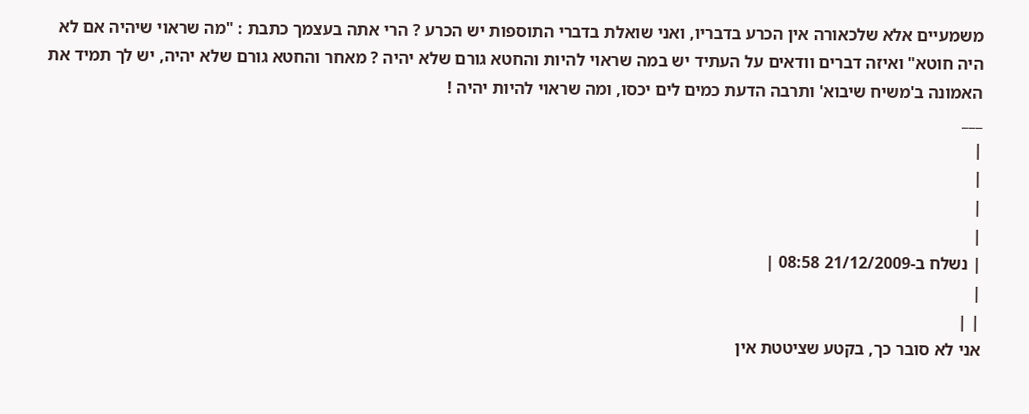משמעיים אלא שלכאורה אין הכרע בדבריו, ואני שואלת בדברי התוספות יש הכרע ? הרי אתה בעצמך כתבת : "מה שראוי שיהיה אם לא היה חוטא" ואיזה דברים וודאים על העתיד יש במה שראוי להיות והחטא גורם שלא יהיה ? מאחר והחטא גורם שלא יהיה, יש לך תמיד את האמונה ב'משיח שיבוא' ותרבה הדעת כמים לים יכסו, ומה שראוי להיות יהיה !
___
|
|
|
|
| נשלח ב-21/12/2009 08:58 |
|
| |
אני לא סובר כך, בקטע שציטטת אין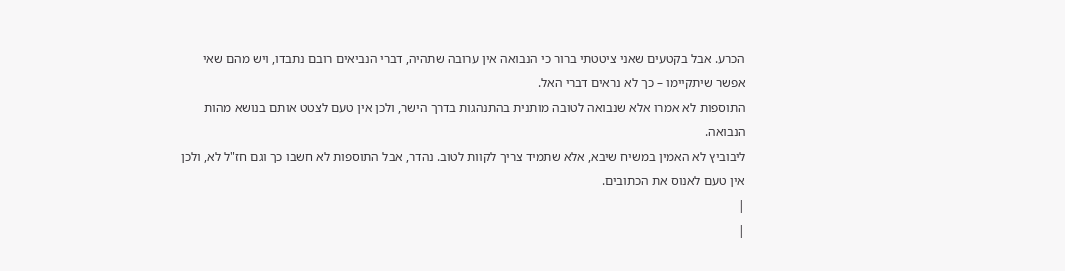הכרע. אבל בקטעים שאני ציטטתי ברור כי הנבואה אין ערובה שתהיה, דברי הנביאים רובם נתבדו, ויש מהם שאי אפשר שיתקיימו – כך לא נראים דברי האל.
התוספות לא אמרו אלא שנבואה לטובה מותנית בהתנהגות בדרך הישר, ולכן אין טעם לצטט אותם בנושא מהות הנבואה.
ליבוביץ לא האמין במשיח שיבא, אלא שתמיד צריך לקוות לטוב. נהדר, אבל התוספות לא חשבו כך וגם חז"ל לא, ולכן אין טעם לאנוס את הכתובים.
|
|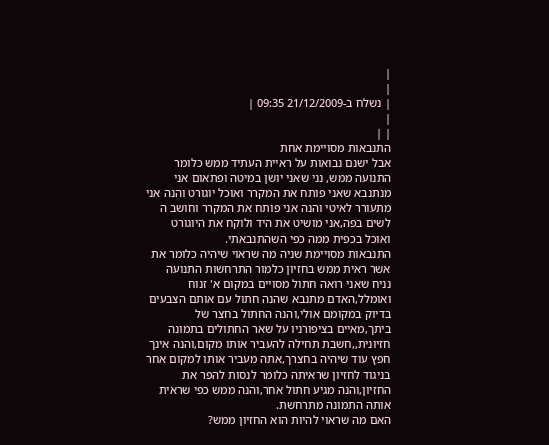|
|
| נשלח ב-21/12/2009 09:35 |
|
| |
התנבאות מסויימת אחת
אבל ישנם נבואות על ראיית העתיד ממש כלומר התנועה ממש, נני שאני יושן במיטה ופתאום אני מנתנבא שאני פותח את המקרר ואוכל יוגורט והנה אני מתעורר לאיטי והנה אני פותח את המקרר וחושב ה לשים בפה,אני מושיט את היד ולוקח את היוגורט ואוכל בכפית ממה כפי השהתנבאתי.
התנבאות מסויימת שניה מה שראוי שיהיה כלומר את אשר ראית ממש בחזיון כלמור התרחשות התנועה נניח שאני רואה חתול מסויים במקום א' זנוח ואומלל,האדם מתנבא שהנה חתול עם אותם הצבעים בדיוק במקומם אולי,והנה החתול בחצר של ביתך,מאיים בציפורניו על שאר החתולים בתמונה חזיונית,,חשבת תחילה להעביר אותו מקום,והנה אינך חפץ עוד שיהיה בחצרך,אתה מעביר אותו למקום אחר בניגוד לחזיון שראיתה כלומר לנסות להפר את החזיון,והנה מגיע חתול אחר,והנה ממש כפי שראית אותה התמונה מתרחשת.
האם מה שראוי להיות הוא החזיון ממש?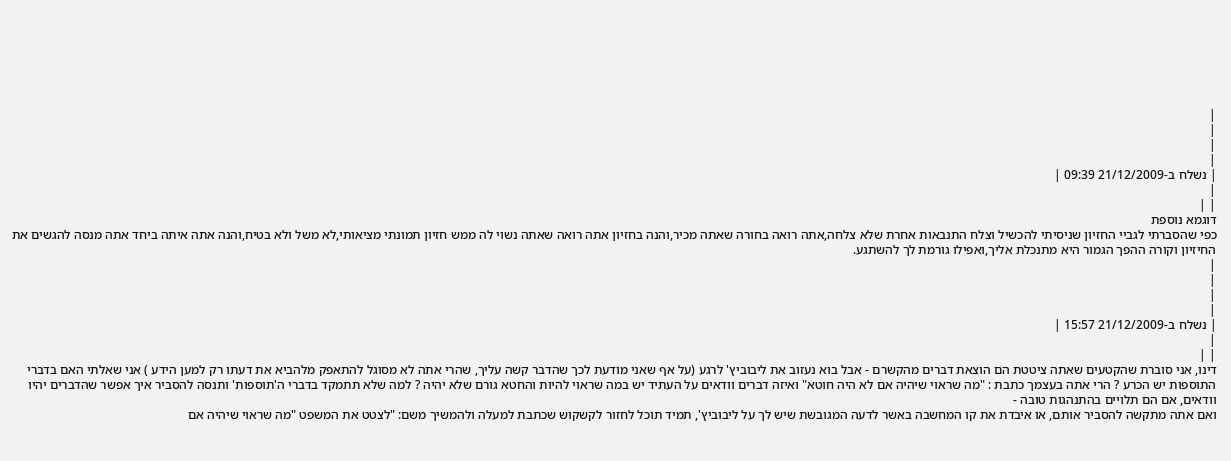|
|
|
|
| נשלח ב-21/12/2009 09:39 |
|
| |
דוגמא נוספת
כפי שהסברתי לגביי החזיון שניסיתי להכשיל וצלח התנבאות אחרת שלא צלחה,אתה רואה בחורה שאתה מכיר,והנה בחזיון אתה רואה שאתה נשוי לה ממש חזיון תמונתי מציאותי,לא משל ולא בטיח,והנה אתה איתה ביחד אתה מנסה להגשים את החיזיון וקורה ההפך הגמור היא מתנכלת אליך,ואפילו גורמת לך להשתגע.
|
|
|
|
| נשלח ב-21/12/2009 15:57 |
|
| |
דינו, אני סוברת שהקטעים שאתה ציטטת הם הוצאת דברים מהקשרם - אבל בוא נעזוב את ליבוביץ' לרגע (על אף שאני מודעת לכך שהדבר קשה עליך, שהרי אתה לא מסוגל להתאפק מלהביא את דעתו רק למען הידע ) אני שאלתי האם בדברי התוספות יש הכרע ? הרי אתה בעצמך כתבת : "מה שראוי שיהיה אם לא היה חוטא" ואיזה דברים וודאים על העתיד יש במה שראוי להיות והחטא גורם שלא יהיה ? למה שלא תתמקד בדברי ה'תוספות' ותנסה להסביר איך אפשר שהדברים יהיו וודאים, אם הם תלויים בהתנהגות טובה -
ואם אתה מתקשה להסביר אותם, או איבדת את קו המחשבה באשר לדעה המגובשת שיש לך על ליבוביץ', תמיד תוכל לחזור לקשקוש שכתבת למעלה ולהמשיך משם: "לצטט את המשפט "מה שראוי שיהיה אם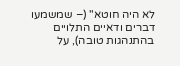לא היה חוטא" (– שמשמעו דברים ודאיים התלויים בהתנהגות טובה), על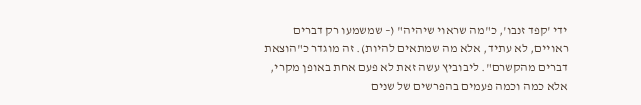ידי 'קפד זנבו', כ"מה שראוי שיהיה" (– שמשמעו רק דברים ראויים, לא עתיד, אלא מה שמתאים להיות). זה מוגדר כ"הוצאת דברים מהקשרם". ליבוביץ עשה זאת לא פעם אחת באופן מקרי, אלא כמה וכמה פעמים בהפרשים של שנים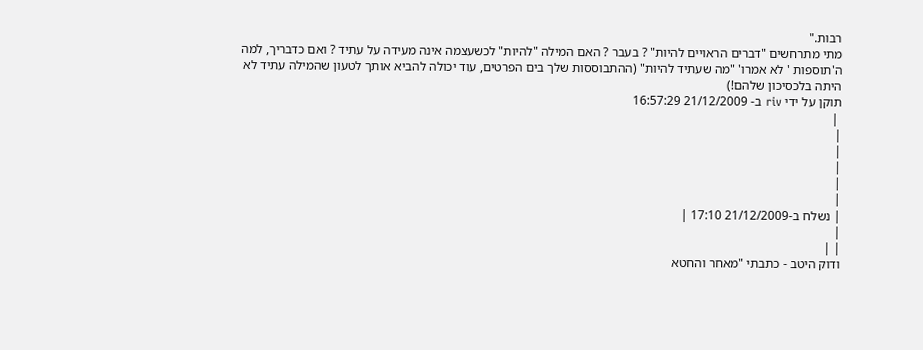רבות."
מתי מתרחשים "דברים הראויים להיות" ? בעבר ? האם המילה "להיות" לכשעצמה אינה מעידה על עתיד ? ואם כדבריך, למה ה'תוספות ' לא אמרו' "מה שעתיד להיות" (ההתבוססות שלך בים הפרטים, עוד יכולה להביא אותך לטעון שהמילה עתיד לא היתה בלכסיכון שלהם!)
תוקן על ידי riv ב- 21/12/2009 16:57:29
 |
|
|
|
|
|
| נשלח ב-21/12/2009 17:10 |
|
| |
ודוק היטב - כתבתי "מאחר והחטא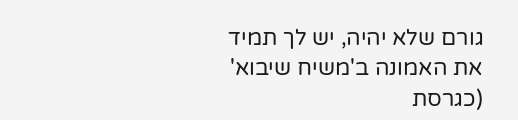גורם שלא יהיה, יש לך תמיד את האמונה ב'משיח שיבוא' (כגרסת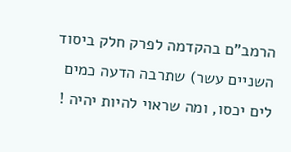הרמב"ם בהקדמה לפרק חלק ביסוד השניים עשר) שתרבה הדעה כמים לים יכסו, ומה שראוי להיות יהיה !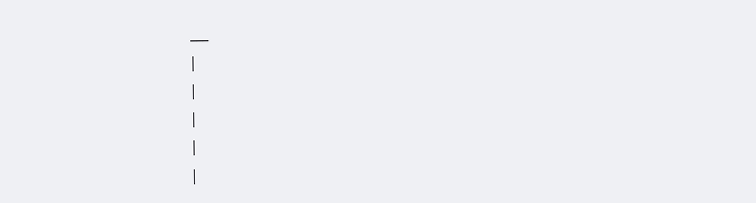___
|
|
|
|
|